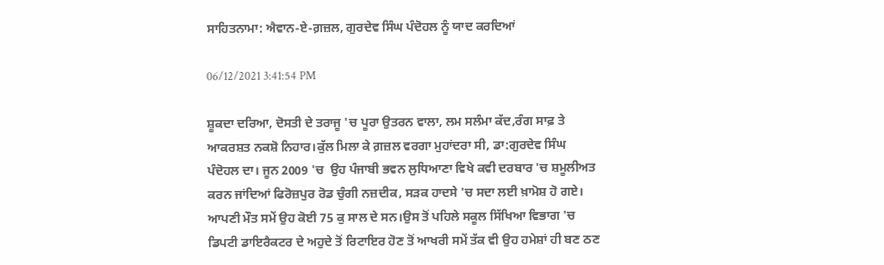ਸਾਹਿਤਨਾਮਾ: ਐਵਾਨ-ਏ-ਗ਼ਜ਼ਲ, ਗੁਰਦੇਵ ਸਿੰਘ ਪੰਦੋਹਲ ਨੂੰ ਯਾਦ ਕਰਦਿਆਂ

06/12/2021 3:41:54 PM

ਸ਼ੂਕਦਾ ਦਰਿਆ, ਦੋਸਤੀ ਦੇ ਤਰਾਜੂ 'ਚ ਪੂਰਾ ਉਤਰਨ ਵਾਲਾ, ਲਮ ਸਲੰਮਾ ਕੱਦ,ਰੰਗ ਸਾਫ਼ ਤੇ ਆਕਰਸ਼ਤ ਨਕਸ਼ੋ ਨਿਹਾਰ।ਕੁੱਲ ਮਿਲਾ ਕੇ ਗ਼ਜ਼ਲ ਵਰਗਾ ਮੁਹਾਂਦਰਾ ਸੀ, ਡਾ:ਗੁਰਦੇਵ ਸਿੰਘ ਪੰਦੋਹਲ ਦਾ। ਜੂਨ 2009 'ਚ  ਉਹ ਪੰਜਾਬੀ ਭਵਨ ਲੁਧਿਆਣਾ ਵਿਖੇ ਕਵੀ ਦਰਬਾਰ 'ਚ ਸ਼ਮੂਲੀਅਤ ਕਰਨ ਜਾਂਦਿਆਂ ਫਿਰੋਜ਼ਪੁਰ ਰੋਡ ਚੁੰਗੀ ਨਜ਼ਦੀਕ, ਸੜਕ ਹਾਦਸੇ 'ਚ ਸਦਾ ਲਈ ਖ਼ਾਮੋਸ਼ ਹੋ ਗਏ।  ਆਪਣੀ ਮੌਤ ਸਮੇਂ ਉਹ ਕੋਈ 75 ਕੁ ਸਾਲ ਦੇ ਸਨ।ਉਸ ਤੋਂ ਪਹਿਲੇ ਸਕੂਲ ਸਿੱਖਿਆ ਵਿਭਾਗ 'ਚ ਡਿਪਟੀ ਡਾਇਰੈਕਟਰ ਦੇ ਅਹੁਦੇ ਤੋਂ ਰਿਟਾਇਰ ਹੋਣ ਤੋਂ ਆਖਰੀ ਸਮੇਂ ਤੱਕ ਵੀ ਉਹ ਹਮੇਸ਼ਾਂ ਹੀ ਬਣ ਠਣ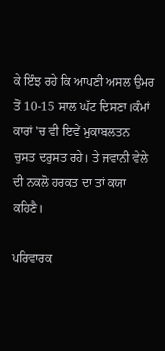ਕੇ ਇੰਝ ਰਹੇ ਕਿ ਆਪਣੀ ਅਸਲ ਉਮਰ ਤੋਂ 10-15 ਸਾਲ ਘੱਟ ਦਿਸਣਾ।ਕੰਮਾਂ ਕਾਰਾਂ 'ਚ ਵੀ ਇਵੇਂ ਮੁਕਾਬਲਤਨ ਚੁਸਤ ਦਰੁਸਤ ਰਹੇ। ਤੇ ਜਵਾਨੀ ਵੇਲੇ ਦੀ ਨਕਲੋ ਹਰਕਤ ਦਾ ਤਾਂ ਕਯਾ ਕਹਿਣੈ।

ਪਰਿਵਾਰਕ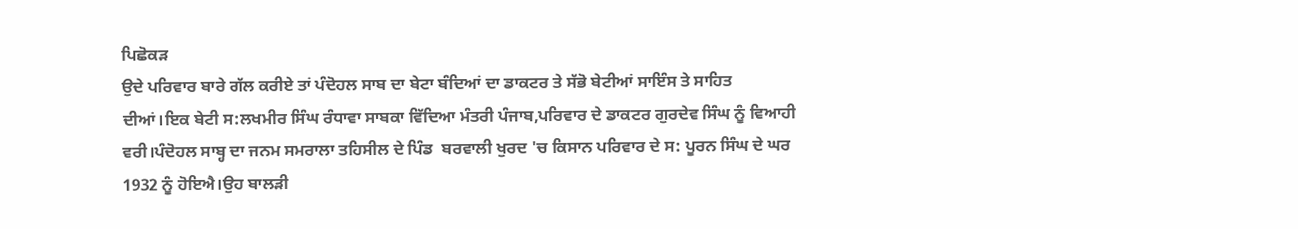ਪਿਛੋਕੜ
ਉਦੇ ਪਰਿਵਾਰ ਬਾਰੇ ਗੱਲ ਕਰੀਏ ਤਾਂ ਪੰਦੋਹਲ ਸਾਬ ਦਾ ਬੇਟਾ ਬੰਦਿਆਂ ਦਾ ਡਾਕਟਰ ਤੇ ਸੱਭੋ ਬੇਟੀਆਂ ਸਾਇੰਸ ਤੇ ਸਾਹਿਤ ਦੀਆਂ।ਇਕ ਬੇਟੀ ਸ:ਲਖਮੀਰ ਸਿੰਘ ਰੰਧਾਵਾ ਸਾਬਕਾ ਵਿੱਦਿਆ ਮੰਤਰੀ ਪੰਜਾਬ,ਪਰਿਵਾਰ ਦੇ ਡਾਕਟਰ ਗੁਰਦੇਵ ਸਿੰਘ ਨੂੰ ਵਿਆਹੀ ਵਰੀ।ਪੰਦੋਹਲ ਸਾਬ੍ਹ ਦਾ ਜਨਮ ਸਮਰਾਲਾ ਤਹਿਸੀਲ ਦੇ ਪਿੰਡ  ਬਰਵਾਲੀ ਖੁਰਦ 'ਚ ਕਿਸਾਨ ਪਰਿਵਾਰ ਦੇ ਸ: ਪੂਰਨ ਸਿੰਘ ਦੇ ਘਰ 1932 ਨੂੰ ਹੋਇਐ।ਉਹ ਬਾਲੜੀ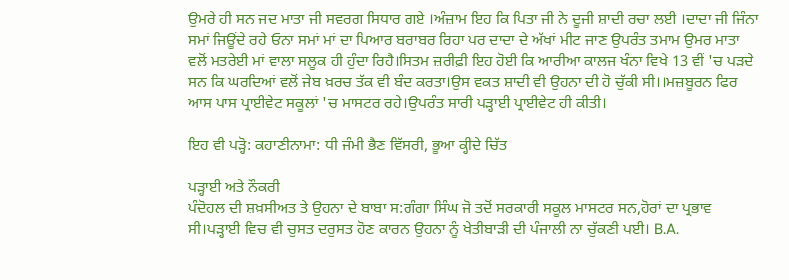ਉਮਰੇ ਹੀ ਸਨ ਜਦ ਮਾਤਾ ਜੀ ਸਵਰਗ ਸਿਧਾਰ ਗਏ ।ਅੰਜ਼ਾਮ ਇਹ ਕਿ ਪਿਤਾ ਜੀ ਨੇ ਦੂਜੀ ਸ਼ਾਦੀ ਰਚਾ ਲਈ ।ਦਾਦਾ ਜੀ ਜਿੰਨਾ ਸਮਾਂ ਜਿਊਂਦੇ ਰਹੇ ਓਨਾ ਸਮਾਂ ਮਾਂ ਦਾ ਪਿਆਰ ਬਰਾਬਰ ਰਿਹਾ ਪਰ ਦਾਦਾ ਦੇ ਅੱਖਾਂ ਮੀਟ ਜਾਣ ਉਪਰੰਤ ਤਮਾਮ ਉਮਰ ਮਾਤਾ ਵਲੋਂ ਮਤਰੇਈ ਮਾਂ ਵਾਲਾ ਸਲੂਕ ਹੀ ਹੁੰਦਾ ਰਿਹੈ।ਸਿਤਮ ਜ਼ਰੀਫ਼ੀ ਇਹ ਹੋਈ ਕਿ ਆਰੀਆ ਕਾਲਜ ਖੰਨਾ ਵਿਖੇ 13 ਵੀਂ 'ਚ ਪੜਦੇ ਸਨ ਕਿ ਘਰਦਿਆਂ ਵਲੋਂ ਜੇਬ ਖ਼ਰਚ ਤੱਕ ਵੀ ਬੰਦ ਕਰਤਾ।ਉਸ ਵਕਤ ਸ਼ਾਦੀ ਵੀ ਉਹਨਾ ਦੀ ਹੋ ਚੁੱਕੀ ਸੀ।।ਮਜ਼ਬੂਰਨ ਫਿਰ ਆਸ ਪਾਸ ਪ੍ਰਾਈਵੇਟ ਸਕੂਲਾਂ 'ਚ ਮਾਸਟਰ ਰਹੇ।ਉਪਰੰਤ ਸਾਰੀ ਪੜ੍ਹਾਈ ਪ੍ਰਾਈਵੇਟ ਹੀ ਕੀਤੀ।

ਇਹ ਵੀ ਪੜ੍ਹੋ: ਕਹਾਣੀਨਾਮਾ: ਧੀ ਜੰਮੀ ਭੈਣ ਵਿੱਸਰੀ, ਭੂਆ ਕ੍ਹੀਦੇ ਚਿੱਤ

ਪੜ੍ਹਾਈ ਅਤੇ ਨੌਕਰੀ
ਪੰਦੋਹਲ ਦੀ ਸ਼ਖ਼ਸੀਅਤ ਤੇ ਉਹਨਾ ਦੇ ਬਾਬਾ ਸ:ਗੰਗਾ ਸਿੰਘ ਜੋ ਤਦੋਂ ਸਰਕਾਰੀ ਸਕੂਲ ਮਾਸਟਰ ਸਨ,ਹੋਰਾਂ ਦਾ ਪ੍ਰਭਾਵ ਸੀ।ਪੜ੍ਹਾਈ ਵਿਚ ਵੀ ਚੁਸਤ ਦਰੁਸਤ ਹੋਣ ਕਾਰਨ ਉਹਨਾ ਨੂੰ ਖੇਤੀਬਾੜੀ ਦੀ ਪੰਜਾਲੀ ਨਾ ਚੁੱਕਣੀ ਪਈ। B.A.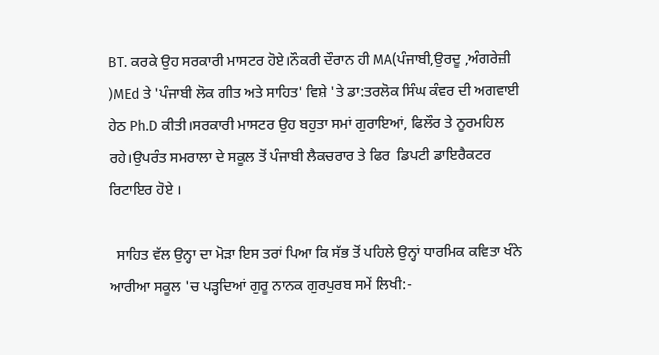BT. ਕਰਕੇ ਉਹ ਸਰਕਾਰੀ ਮਾਸਟਰ ਹੋਏ।ਨੌਕਰੀ ਦੌਰਾਨ ਹੀ MA(ਪੰਜਾਬੀ,ਉਰਦੂ ,ਅੰਗਰੇਜ਼ੀ )MEd ਤੇ 'ਪੰਜਾਬੀ ਲੋਕ ਗੀਤ ਅਤੇ ਸਾਹਿਤ' ਵਿਸ਼ੇ 'ਤੇ ਡਾ:ਤਰਲੋਕ ਸਿੰਘ ਕੰਵਰ ਦੀ ਅਗਵਾਈ ਹੇਠ Ph.D ਕੀਤੀ।ਸਰਕਾਰੀ ਮਾਸਟਰ ਉਹ ਬਹੁਤਾ ਸਮਾਂ ਗੁਰਾਇਆਂ, ਫਿਲੌਰ ਤੇ ਨੂਰਮਹਿਲ ਰਹੇ।ਉਪਰੰਤ ਸਮਰਾਲਾ ਦੇ ਸਕੂਲ ਤੋਂ ਪੰਜਾਬੀ ਲੈਕਚਰਾਰ ਤੇ ਫਿਰ  ਡਿਪਟੀ ਡਾਇਰੈਕਟਰ ਰਿਟਾਇਰ ਹੋਏ ।

  ਸਾਹਿਤ ਵੱਲ ਉਨ੍ਹਾ ਦਾ ਮੋੜਾ ਇਸ ਤਰਾਂ ਪਿਆ ਕਿ ਸੱਭ ਤੋਂ ਪਹਿਲੇ ਉਨ੍ਹਾਂ ਧਾਰਮਿਕ ਕਵਿਤਾ ਖੰਨੇ ਆਰੀਆ ਸਕੂਲ 'ਚ ਪੜ੍ਹਦਿਆਂ ਗੁਰੂ ਨਾਨਕ ਗੁਰਪੁਰਬ ਸਮੇਂ ਲਿਖੀ:-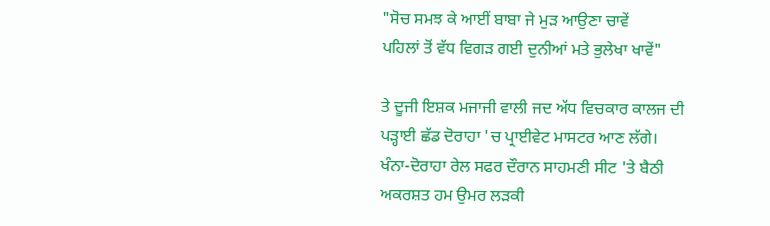"ਸੋਚ ਸਮਝ ਕੇ ਆਈਂ ਬਾਬਾ ਜੇ ਮੁੜ ਆਉਣਾ ਚਾਵੇਂ
ਪਹਿਲਾਂ ਤੋਂ ਵੱਧ ਵਿਗੜ ਗਈ ਦੁਨੀਆਂ ਮਤੇ ਭੁਲੇਖਾ ਖਾਵੇਂ"

ਤੇ ਦੂਜੀ ਇਸ਼ਕ ਮਜਾਜੀ ਵਾਲੀ ਜਦ ਅੱਧ ਵਿਚਕਾਰ ਕਾਲਜ ਦੀ ਪੜ੍ਹਾਈ ਛੱਡ ਦੋਰਾਹਾ 'ਚ ਪ੍ਰਾਈਵੇਟ ਮਾਸਟਰ ਆਣ ਲੱਗੇ। ਖੰਨਾ-ਦੋਰਾਹਾ ਰੇਲ ਸਫਰ ਦੌਰਾਨ ਸਾਹਮਣੀ ਸੀਟ 'ਤੇ ਬੈਠੀ ਅਕਰਸ਼ਤ ਹਮ ਉਮਰ ਲੜਕੀ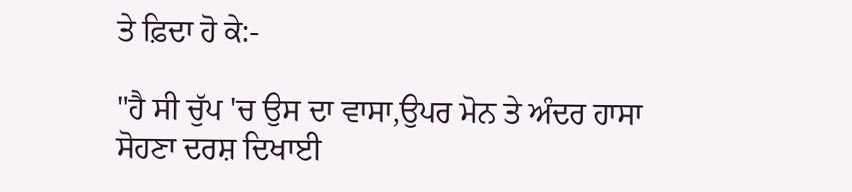ਤੇ ਫ਼ਿਦਾ ਹੋ ਕੇ:-

"ਹੈ ਸੀ ਚੁੱਪ 'ਚ ਉਸ ਦਾ ਵਾਸਾ,ਉਪਰ ਮੋਨ ਤੇ ਅੰਦਰ ਹਾਸਾ
ਸੋਹਣਾ ਦਰਸ਼ ਦਿਖਾਈ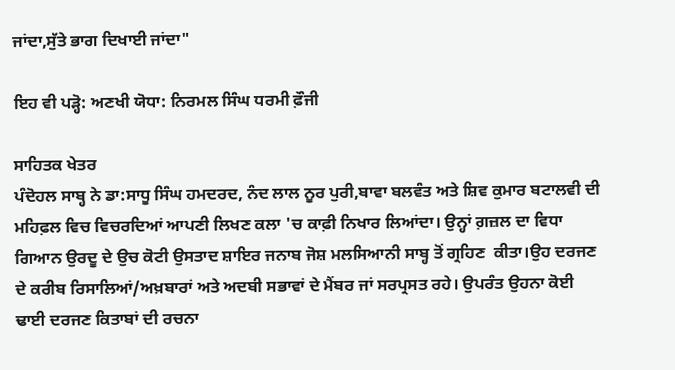ਜਾਂਦਾ,ਸੁੱਤੇ ਭਾਗ ਦਿਖਾਈ ਜਾਂਦਾ"

ਇਹ ਵੀ ਪੜ੍ਹੋ: ਅਣਖੀ ਯੋਧਾ: ਨਿਰਮਲ ਸਿੰਘ ਧਰਮੀ ਫ਼ੌਜੀ

ਸਾਹਿਤਕ ਖੇਤਰ
ਪੰਦੋਹਲ ਸਾਬ੍ਹ ਨੇ ਡਾ:ਸਾਧੂ ਸਿੰਘ ਹਮਦਰਦ, ਨੰਦ ਲਾਲ ਨੂਰ ਪੁਰੀ,ਬਾਵਾ ਬਲਵੰਤ ਅਤੇ ਸ਼ਿਵ ਕੁਮਾਰ ਬਟਾਲਵੀ ਦੀ ਮਹਿਫ਼ਲ ਵਿਚ ਵਿਚਰਦਿਆਂ ਆਪਣੀ ਲਿਖਣ ਕਲਾ 'ਚ ਕਾਫ਼ੀ ਨਿਖਾਰ ਲਿਆਂਦਾ। ਉਨ੍ਹਾਂ ਗ਼ਜ਼ਲ ਦਾ ਵਿਧਾ ਗਿਆਨ ਉਰਦੂ ਦੇ ਉਚ ਕੋਟੀ ਉਸਤਾਦ ਸ਼ਾਇਰ ਜਨਾਬ ਜੋਸ਼ ਮਲਸਿਆਨੀ ਸਾਬ੍ਹ ਤੋਂ ਗ੍ਰਹਿਣ  ਕੀਤਾ।ਉਹ ਦਰਜਣ ਦੇ ਕਰੀਬ ਰਿਸਾਲਿਆਂ/ਅਖ਼ਬਾਰਾਂ ਅਤੇ ਅਦਬੀ ਸਭਾਵਾਂ ਦੇ ਮੈਂਬਰ ਜਾਂ ਸਰਪ੍ਰਸਤ ਰਹੇ। ਉਪਰੰਤ ਉਹਨਾ ਕੋਈ ਢਾਈ ਦਰਜਣ ਕਿਤਾਬਾਂ ਦੀ ਰਚਨਾ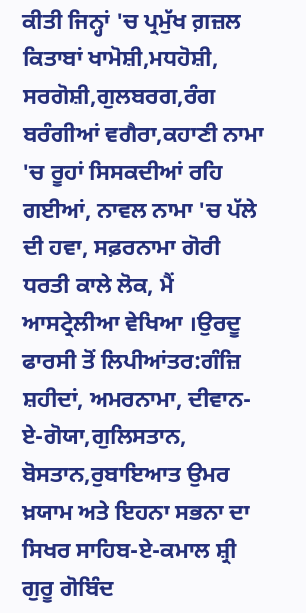ਕੀਤੀ ਜਿਨ੍ਹਾਂ 'ਚ ਪ੍ਰਮੁੱਖ ਗ਼ਜ਼ਲ ਕਿਤਾਬਾਂ ਖਾਮੋਸ਼ੀ,ਮਧਹੋਸ਼ੀ, ਸਰਗੋਸ਼ੀ,ਗੁਲਬਰਗ,ਰੰਗ ਬਰੰਗੀਆਂ ਵਗੈਰਾ,ਕਹਾਣੀ ਨਾਮਾ 'ਚ ਰੂਹਾਂ ਸਿਸਕਦੀਆਂ ਰਹਿ ਗਈਆਂ, ਨਾਵਲ ਨਾਮਾ 'ਚ ਪੱਲੇ ਦੀ ਹਵਾ, ਸਫ਼ਰਨਾਮਾ ਗੋਰੀ ਧਰਤੀ ਕਾਲੇ ਲੋਕ, ਮੈਂ ਆਸਟ੍ਰੇਲੀਆ ਵੇਖਿਆ ।ਉਰਦੂ ਫਾਰਸੀ ਤੋਂ ਲਿਪੀਆਂਤਰ:ਗੰਜ਼ਿ ਸ਼ਹੀਦਾਂ, ਅਮਰਨਾਮਾ, ਦੀਵਾਨ-ਏ-ਗੋਯਾ,ਗੁਲਿਸਤਾਨ, ਬੋਸਤਾਨ,ਰੁਬਾਇਆਤ ਉਮਰ ਖ਼ਯਾਮ ਅਤੇ ਇਹਨਾ ਸਭਨਾ ਦਾ ਸਿਖਰ ਸਾਹਿਬ-ਏ-ਕਮਾਲ ਸ਼੍ਰੀ ਗੁਰੂ ਗੋਬਿੰਦ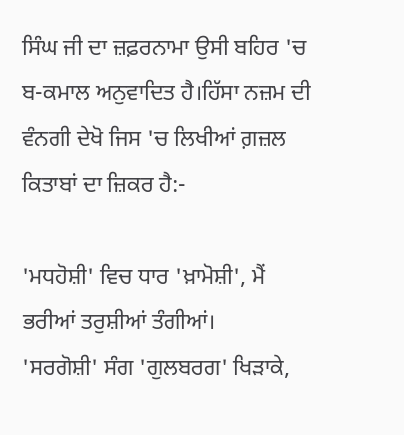ਸਿੰਘ ਜੀ ਦਾ ਜ਼ਫ਼ਰਨਾਮਾ ਉਸੀ ਬਹਿਰ 'ਚ ਬ-ਕਮਾਲ ਅਨੁਵਾਦਿਤ ਹੈ।ਹਿੱਸਾ ਨਜ਼ਮ ਦੀ ਵੰਨਗੀ ਦੇਖੋ ਜਿਸ 'ਚ ਲਿਖੀਆਂ ਗ਼ਜ਼ਲ ਕਿਤਾਬਾਂ ਦਾ ਜ਼ਿਕਰ ਹੈ:-

'ਮਧਹੋਸ਼ੀ' ਵਿਚ ਧਾਰ 'ਖ਼ਾਮੋਸ਼ੀ', ਮੈਂ ਭਰੀਆਂ ਤਰੁਸ਼ੀਆਂ ਤੰਗੀਆਂ।
'ਸਰਗੋਸ਼ੀ' ਸੰਗ 'ਗੁਲਬਰਗ' ਖਿੜਾਕੇ,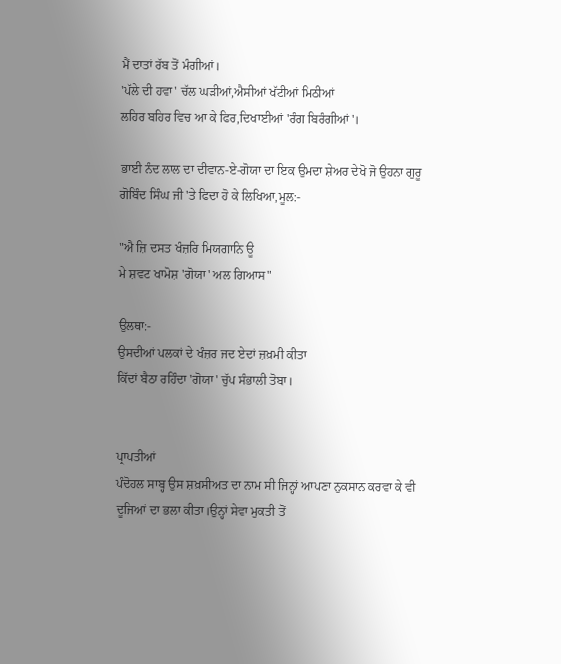ਮੈਂ ਦਾਤਾਂ ਰੱਬ ਤੋਂ ਮੰਗੀਆਂ।
'ਪੱਲੇ ਦੀ ਹਵਾ' ਚੱਲ ਘੜੀਆਂ,ਐਸੀਆਂ ਖੱਟੀਆਂ ਮਿਠੀਆਂ
ਲਹਿਰ ਬਹਿਰ ਵਿਚ ਆ ਕੇ ਫਿਰ,ਦਿਖਾਈਆਂ 'ਰੰਗ ਬਿਰੰਗੀਆਂ'।

ਭਾਈ ਨੰਦ ਲਾਲ ਦਾ ਦੀਵਾਨ-ਏ-ਗੋਯਾ ਦਾ ਇਕ ਉਮਦਾ ਸ਼ੇਅਰ ਦੇਖੋ ਜੋ ਉਹਨਾ ਗੁਰੂ ਗੋਬਿੰਦ ਸਿੰਘ ਜੀ 'ਤੇ ਫਿਦਾ ਹੋ ਕੇ ਲਿਖਿਆ,ਮੂਲ:-

"ਐ ਜ਼ਿ ਦਸਤ ਖੰਜ਼ਰਿ ਮਿਯਗਾਨਿ ਊ
ਮੇ ਸ਼ਵਟ ਖਾਮੋਸ਼ 'ਗੋਯਾ' ਅਲ ਗਿਆਸ"

ਉਲਥਾ:-
ਉਸਦੀਆਂ ਪਲਕਾਂ ਦੇ ਖੰਜ਼ਰ ਜਦ ਏਦਾਂ ਜ਼ਖ਼ਮੀ ਕੀਤਾ
ਕਿੱਦਾਂ ਬੈਠਾ ਰਹਿੰਦਾ 'ਗੋਯਾ' ਚੁੱਪ ਸੰਭਾਲੀ ਤੋਬਾ।


ਪ੍ਰਾਪਤੀਆਂ
ਪੰਦੋਹਲ ਸਾਬ੍ਹ ਉਸ ਸ਼ਖ਼ਸੀਅਤ ਦਾ ਨਾਮ ਸੀ ਜਿਨ੍ਹਾਂ ਆਪਣਾ ਨੁਕਸਾਨ ਕਰਵਾ ਕੇ ਵੀ ਦੂਜਿਆਂ ਦਾ ਭਲਾ ਕੀਤਾ।ਉਨ੍ਹਾਂ ਸੇਵਾ ਮੁਕਤੀ ਤੋਂ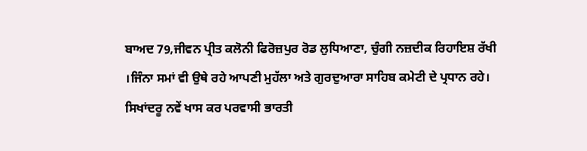ਬਾਅਦ 79,ਜੀਵਨ ਪ੍ਰੀਤ ਕਲੋਨੀ ਫਿਰੋਜ਼ਪੁਰ ਰੋਡ ਲੁਧਿਆਣਾ, ਚੁੰਗੀ ਨਜ਼ਦੀਕ ਰਿਹਾਇਸ਼ ਰੱਖੀ ।ਜਿੰਨਾ ਸਮਾਂ ਵੀ ਉਥੇ ਰਹੇ ਆਪਣੀ ਮੁਹੱਲਾ ਅਤੇ ਗੁਰਦੁਆਰਾ ਸਾਹਿਬ ਕਮੇਟੀ ਦੇ ਪ੍ਰਧਾਨ ਰਹੇ। ਸਿਖਾਂਦਰੂ ਨਵੇਂ ਖਾਸ ਕਰ ਪਰਵਾਸੀ ਭਾਰਤੀ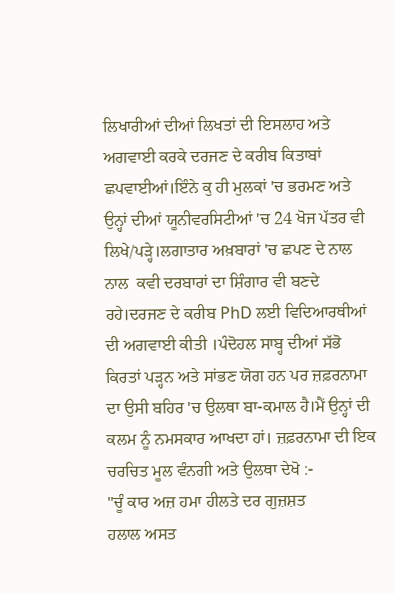ਲਿਖਾਰੀਆਂ ਦੀਆਂ ਲਿਖਤਾਂ ਦੀ ਇਸਲਾਹ ਅਤੇ ਅਗਵਾਈ ਕਰਕੇ ਦਰਜਣ ਦੇ ਕਰੀਬ ਕਿਤਾਬਾਂ ਛਪਵਾਈਆਂ।ਇੰਨੇ ਕੁ ਹੀ ਮੁਲਕਾਂ 'ਚ ਭਰਮਣ ਅਤੇ ਉਨ੍ਹਾਂ ਦੀਆਂ ਯੂਨੀਵਰਸਿਟੀਆਂ 'ਚ 24 ਖੋਜ ਪੱਤਰ ਵੀ ਲਿਖੇ/ਪੜ੍ਹੇ।ਲਗਾਤਾਰ ਅਖ਼ਬਾਰਾਂ 'ਚ ਛਪਣ ਦੇ ਨਾਲ ਨਾਲ  ਕਵੀ ਦਰਬਾਰਾਂ ਦਾ ਸ਼ਿੰਗਾਰ ਵੀ ਬਣਦੇ ਰਹੇ।ਦਰਜਣ ਦੇ ਕਰੀਬ PhD ਲਈ ਵਿਦਿਆਰਥੀਆਂ ਦੀ ਅਗਵਾਈ ਕੀਤੀ ।ਪੰਦੋਹਲ ਸਾਬ੍ਹ ਦੀਆਂ ਸੱਭੋ ਕਿਰਤਾਂ ਪੜ੍ਹਨ ਅਤੇ ਸਾਂਭਣ ਯੋਗ ਹਨ ਪਰ ਜ਼ਫ਼ਰਨਾਮਾ ਦਾ ਉਸੀ ਬਹਿਰ 'ਚ ਉਲਥਾ ਬਾ-ਕਮਾਲ ਹੈ।ਮੈਂ ਉਨ੍ਹਾਂ ਦੀ ਕਲਮ ਨੂੰ ਨਮਸਕਾਰ ਆਖਦਾ ਹਾਂ। ਜ਼ਫ਼ਰਨਾਮਾ ਦੀ ਇਕ ਚਰਚਿਤ ਮੂਲ ਵੰਨਗੀ ਅਤੇ ਉਲਥਾ ਦੇਖੋ :-
"ਚੂੰ ਕਾਰ ਅਜ਼ ਹਮਾ ਹੀਲਤੇ ਦਰ ਗੁਜ਼ਸ਼ਤ
ਹਲਾਲ ਅਸਤ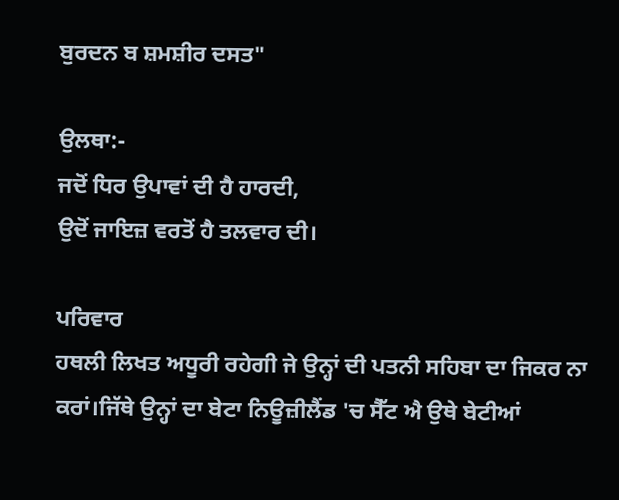ਬੁਰਦਨ ਬ ਸ਼ਮਸ਼ੀਰ ਦਸਤ"

ਉਲਥਾ:-
ਜਦੋਂ ਧਿਰ ਉਪਾਵਾਂ ਦੀ ਹੈ ਹਾਰਦੀ,
ਉਦੋਂ ਜਾਇਜ਼ ਵਰਤੋਂ ਹੈ ਤਲਵਾਰ ਦੀ।

ਪਰਿਵਾਰ
ਹਥਲੀ ਲਿਖਤ ਅਧੂਰੀ ਰਹੇਗੀ ਜੇ ਉਨ੍ਹਾਂ ਦੀ ਪਤਨੀ ਸਹਿਬਾ ਦਾ ਜਿਕਰ ਨਾ ਕਰਾਂ।ਜਿੱਥੇ ਉਨ੍ਹਾਂ ਦਾ ਬੇਟਾ ਨਿਊਜ਼ੀਲੈਂਡ 'ਚ ਸੈੱਟ ਐ ਉਥੇ ਬੇਟੀਆਂ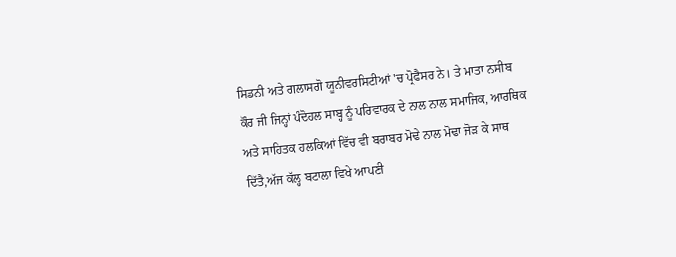ਸਿਡਨੀ ਅਤੇ ਗਲਾਸਗੋ ਯੂਨੀਵਰਸਿਟੀਆਂ 'ਚ ਪ੍ਰੋਫੈਸਰ ਨੇ। ਤੇ ਮਾਤਾ ਨਸੀਬ ਕੌਰ ਜੀ ਜਿਨ੍ਹਾਂ ਪੰਦੋਹਲ ਸਾਬ੍ਹ ਨੂੰ ਪਰਿਵਾਰਕ ਦੇ ਨਾਲ ਨਾਲ ਸਮਾਜਿਕ, ਆਰਥਿਕ ਅਤੇ ਸਾਹਿਤਕ ਹਲਕਿਆਂ ਵਿੱਚ ਵੀ ਬਰਾਬਰ ਮੋਢੇ ਨਾਲ ਮੋਢਾ ਜੋੜ ਕੇ ਸਾਥ ਦਿੱਤੈ,ਅੱਜ ਕੱਲ੍ਹ ਬਟਾਲਾ ਵਿਖੇ ਆਪਣੀ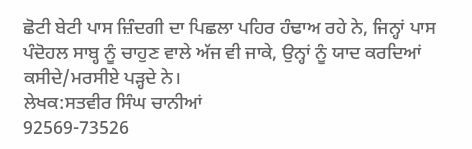ਛੋਟੀ ਬੇਟੀ ਪਾਸ ਜ਼ਿੰਦਗੀ ਦਾ ਪਿਛਲਾ ਪਹਿਰ ਹੰਢਾਅ ਰਹੇ ਨੇ, ਜਿਨ੍ਹਾਂ ਪਾਸ ਪੰਦੋਹਲ ਸਾਬ੍ਹ ਨੂੰ ਚਾਹੁਣ ਵਾਲੇ ਅੱਜ ਵੀ ਜਾਕੇ, ਉਨ੍ਹਾਂ ਨੂੰ ਯਾਦ ਕਰਦਿਆਂ ਕਸੀਦੇ/ਮਰਸੀਏ ਪੜ੍ਹਦੇ ਨੇ।
ਲੇਖਕ:ਸਤਵੀਰ ਸਿੰਘ ਚਾਨੀਆਂ
92569-73526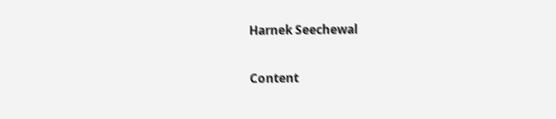Harnek Seechewal

Content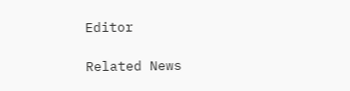Editor

Related News